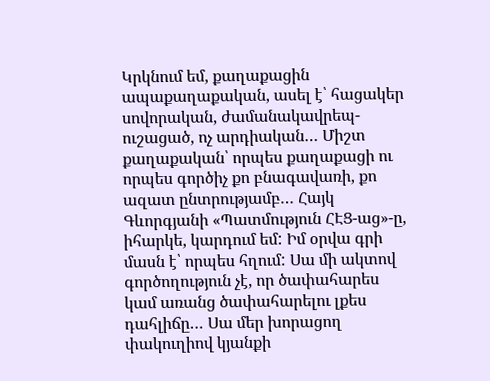Կրկնում եմ, քաղաքացին ապաքաղաքական, ասել է՝ հացակեր սովորական, ժամանակավրեպ-ուշացած, ոչ արդիական… Միշտ քաղաքական՝ որպես քաղաքացի ու որպես գործիչ քո բնագավառի, քո ազատ ընտրությամբ… Հայկ Գևորգյանի «Պատմություն ՀԷՑ-աց»-ը, իհարկե, կարդում եմ: Իմ օրվա գրի մասն է՝ որպես հղում: Սա մի ակտով գործողություն չէ, որ ծափահարես կամ առանց ծափահարելու լքես դահլիճը… Սա մեր խորացող փակուղիով կյանքի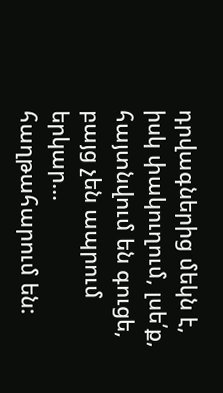դրվագներից մեկն է, իսկ փակուղում, լսե՛ք, հայտնվում են գուցե, բայց չեն ապրում երկար… հաղթահարում են: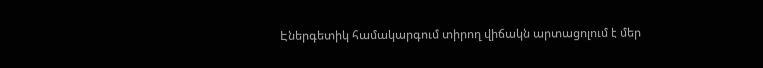Էներգետիկ համակարգում տիրող վիճակն արտացոլում է մեր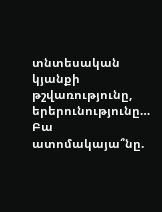տնտեսական կյանքի թշվառությունը, երերունությունը… Բա ատոմակայա՞նը.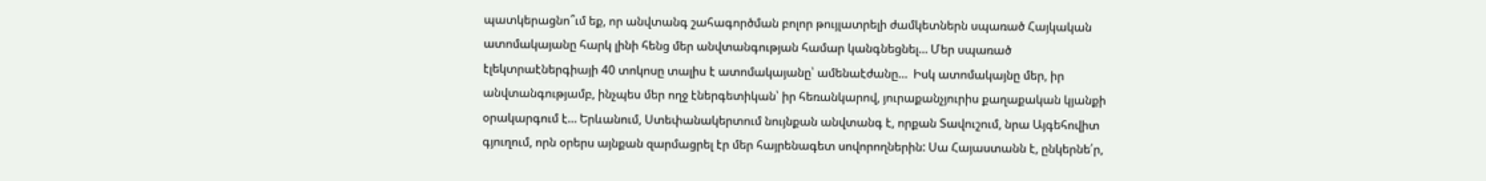պատկերացնո՞ւմ եք, որ անվտանգ շահագործման բոլոր թույլատրելի ժամկետներն սպառած Հայկական ատոմակայանը հարկ լինի հենց մեր անվտանգության համար կանգնեցնել… Մեր սպառած էլեկտրաէներգիայի 40 տոկոսը տալիս է ատոմակայանը՝ ամենաէժանը…  Իսկ ատոմակայնը մեր, իր անվտանգությամբ, ինչպես մեր ողջ էներգետիկան՝ իր հեռանկարով, յուրաքանչյուրիս քաղաքական կյանքի օրակարգում է… Երևանում, Ստեփանակերտում նույնքան անվտանգ է, որքան Տավուշում, նրա Այգեհովիտ գյուղում, որն օրերս այնքան զարմացրել էր մեր հայրենագետ սովորողներին: Սա Հայաստանն է, ընկերնե՛ր,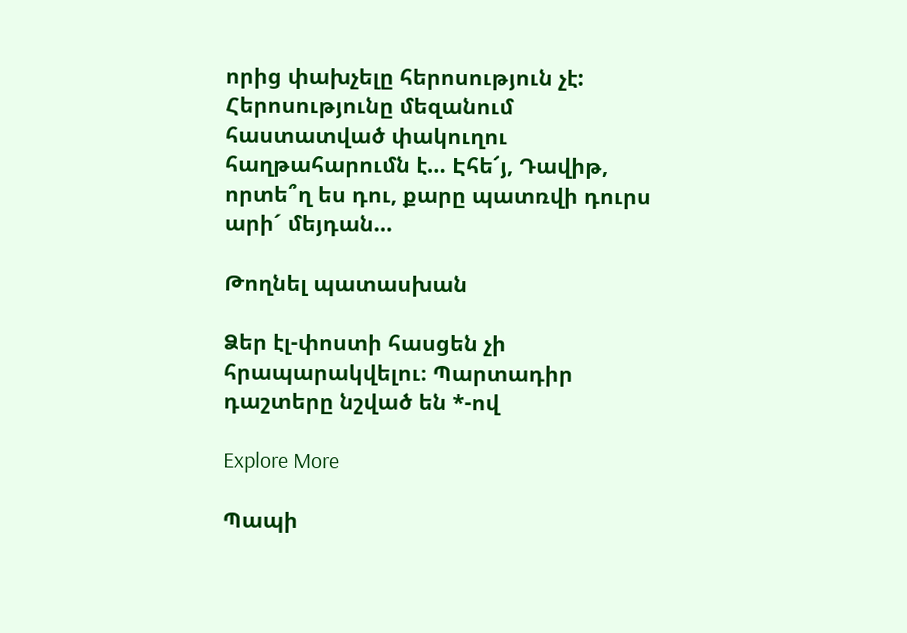որից փախչելը հերոսություն չէ: Հերոսությունը մեզանում հաստատված փակուղու հաղթահարումն է… Էհե՜յ, Դավիթ, որտե՞ղ ես դու, քարը պատռվի դուրս արի´ մեյդան…

Թողնել պատասխան

Ձեր էլ-փոստի հասցեն չի հրապարակվելու։ Պարտադիր դաշտերը նշված են *-ով

Explore More

Պապի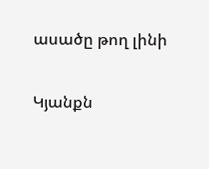ասածը թող լինի

Կյանքն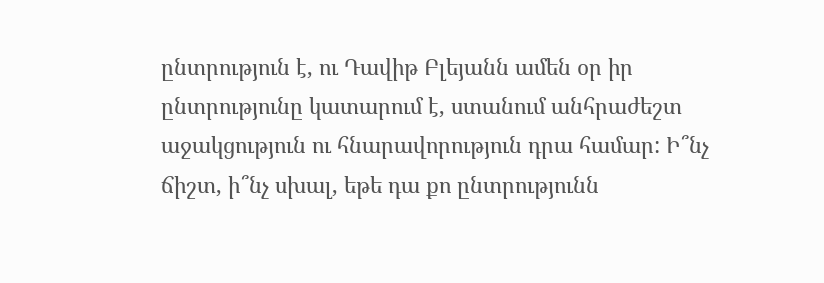ընտրություն է, ու Դավիթ Բլեյանն ամեն օր իր ընտրությունը կատարում է, ստանում անհրաժեշտ աջակցություն ու հնարավորություն դրա համար: Ի՞նչ ճիշտ, ի՞նչ սխալ, եթե դա քո ընտրությունն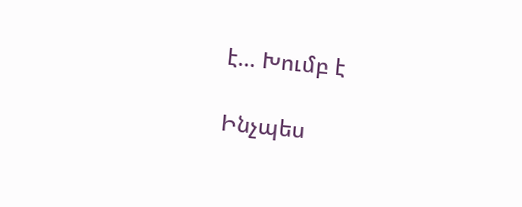է… Խումբ է

Ինչպես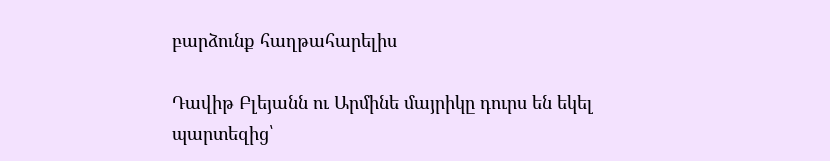բարձունք հաղթահարելիս

Դավիթ Բլեյանն ու Արմինե մայրիկը դուրս են եկել պարտեզից՝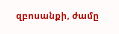զբոսանքի, ժամը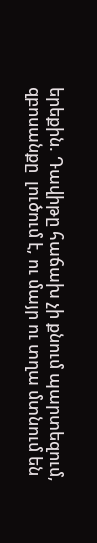երեքին. Դավիթը հաճախ չի քնում պարտեզում, զբոսանքը  լուծում է, ու մայր ու տղա մտնում են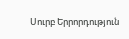Սուրբ Երրորդություն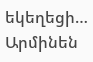եկեղեցի… Արմինեն